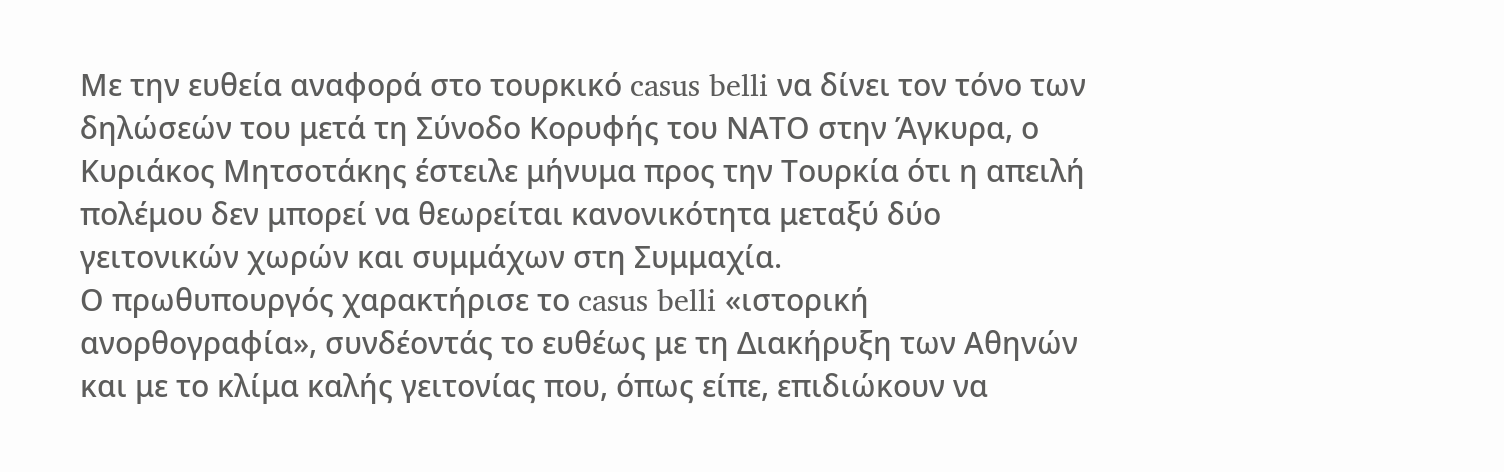Με την ευθεία αναφορά στο τουρκικό casus belli να δίνει τον τόνο των δηλώσεών του μετά τη Σύνοδο Κορυφής του ΝΑΤΟ στην Άγκυρα, ο Κυριάκος Μητσοτάκης έστειλε μήνυμα προς την Τουρκία ότι η απειλή πολέμου δεν μπορεί να θεωρείται κανονικότητα μεταξύ δύο γειτονικών χωρών και συμμάχων στη Συμμαχία.
Ο πρωθυπουργός χαρακτήρισε το casus belli «ιστορική ανορθογραφία», συνδέοντάς το ευθέως με τη Διακήρυξη των Αθηνών και με το κλίμα καλής γειτονίας που, όπως είπε, επιδιώκουν να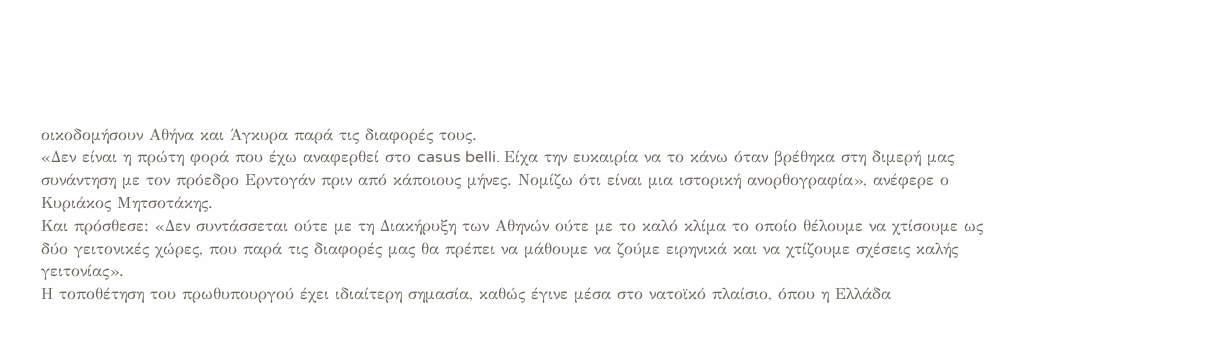οικοδομήσουν Αθήνα και Άγκυρα παρά τις διαφορές τους.
«Δεν είναι η πρώτη φορά που έχω αναφερθεί στο casus belli. Είχα την ευκαιρία να το κάνω όταν βρέθηκα στη διμερή μας συνάντηση με τον πρόεδρο Ερντογάν πριν από κάποιους μήνες. Νομίζω ότι είναι μια ιστορική ανορθογραφία», ανέφερε ο Κυριάκος Μητσοτάκης.
Και πρόσθεσε: «Δεν συντάσσεται ούτε με τη Διακήρυξη των Αθηνών ούτε με το καλό κλίμα το οποίο θέλουμε να χτίσουμε ως δύο γειτονικές χώρες, που παρά τις διαφορές μας θα πρέπει να μάθουμε να ζούμε ειρηνικά και να χτίζουμε σχέσεις καλής γειτονίας».
Η τοποθέτηση του πρωθυπουργού έχει ιδιαίτερη σημασία, καθώς έγινε μέσα στο νατοϊκό πλαίσιο, όπου η Ελλάδα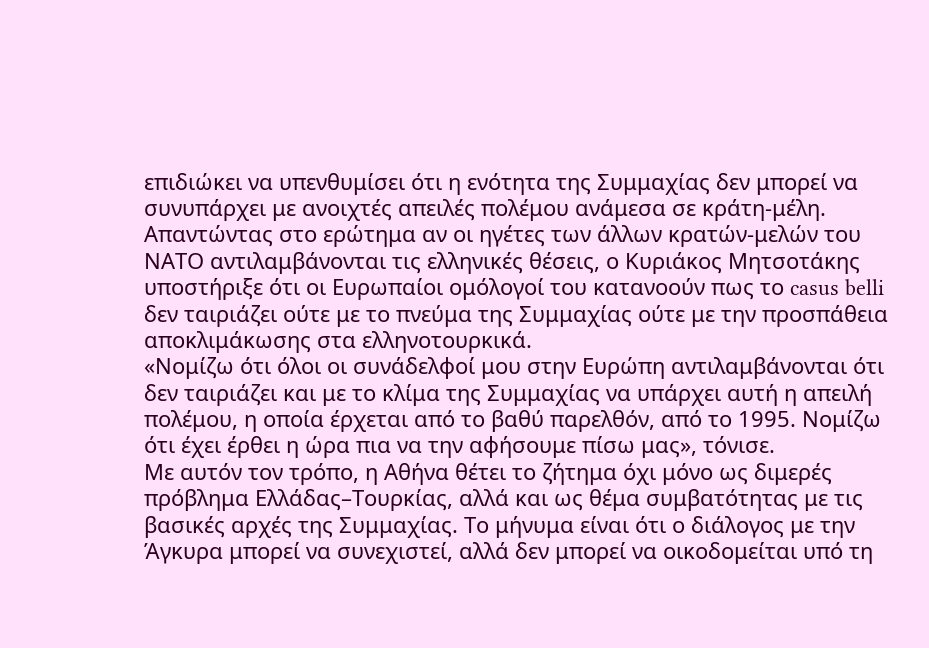επιδιώκει να υπενθυμίσει ότι η ενότητα της Συμμαχίας δεν μπορεί να συνυπάρχει με ανοιχτές απειλές πολέμου ανάμεσα σε κράτη-μέλη.
Απαντώντας στο ερώτημα αν οι ηγέτες των άλλων κρατών-μελών του ΝΑΤΟ αντιλαμβάνονται τις ελληνικές θέσεις, ο Κυριάκος Μητσοτάκης υποστήριξε ότι οι Ευρωπαίοι ομόλογοί του κατανοούν πως το casus belli δεν ταιριάζει ούτε με το πνεύμα της Συμμαχίας ούτε με την προσπάθεια αποκλιμάκωσης στα ελληνοτουρκικά.
«Νομίζω ότι όλοι οι συνάδελφοί μου στην Ευρώπη αντιλαμβάνονται ότι δεν ταιριάζει και με το κλίμα της Συμμαχίας να υπάρχει αυτή η απειλή πολέμου, η οποία έρχεται από το βαθύ παρελθόν, από το 1995. Νομίζω ότι έχει έρθει η ώρα πια να την αφήσουμε πίσω μας», τόνισε.
Με αυτόν τον τρόπο, η Αθήνα θέτει το ζήτημα όχι μόνο ως διμερές πρόβλημα Ελλάδας–Τουρκίας, αλλά και ως θέμα συμβατότητας με τις βασικές αρχές της Συμμαχίας. Το μήνυμα είναι ότι ο διάλογος με την Άγκυρα μπορεί να συνεχιστεί, αλλά δεν μπορεί να οικοδομείται υπό τη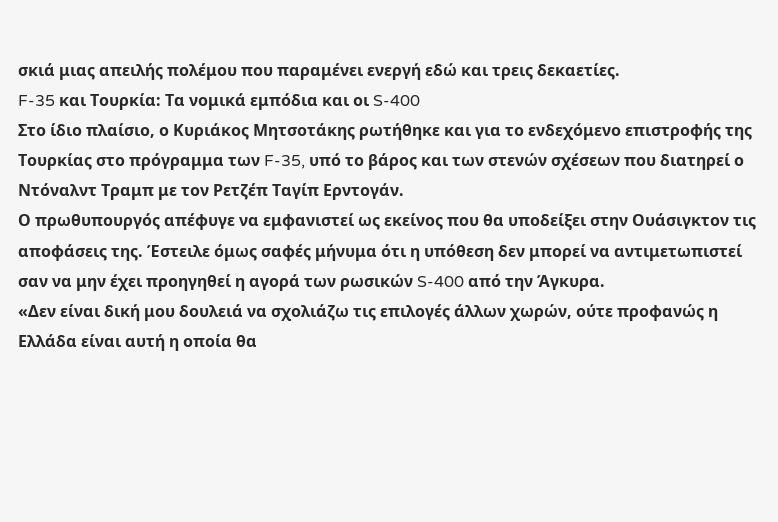σκιά μιας απειλής πολέμου που παραμένει ενεργή εδώ και τρεις δεκαετίες.
F-35 και Τουρκία: Τα νομικά εμπόδια και οι S-400
Στο ίδιο πλαίσιο, ο Κυριάκος Μητσοτάκης ρωτήθηκε και για το ενδεχόμενο επιστροφής της Τουρκίας στο πρόγραμμα των F-35, υπό το βάρος και των στενών σχέσεων που διατηρεί ο Ντόναλντ Τραμπ με τον Ρετζέπ Ταγίπ Ερντογάν.
Ο πρωθυπουργός απέφυγε να εμφανιστεί ως εκείνος που θα υποδείξει στην Ουάσιγκτον τις αποφάσεις της. Έστειλε όμως σαφές μήνυμα ότι η υπόθεση δεν μπορεί να αντιμετωπιστεί σαν να μην έχει προηγηθεί η αγορά των ρωσικών S-400 από την Άγκυρα.
«Δεν είναι δική μου δουλειά να σχολιάζω τις επιλογές άλλων χωρών, ούτε προφανώς η Ελλάδα είναι αυτή η οποία θα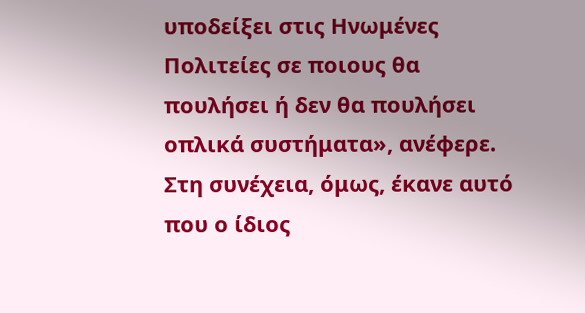υποδείξει στις Ηνωμένες Πολιτείες σε ποιους θα πουλήσει ή δεν θα πουλήσει οπλικά συστήματα», ανέφερε.
Στη συνέχεια, όμως, έκανε αυτό που ο ίδιος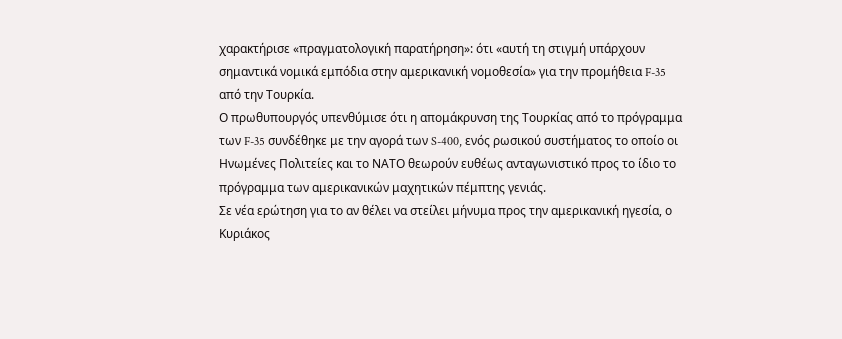χαρακτήρισε «πραγματολογική παρατήρηση»: ότι «αυτή τη στιγμή υπάρχουν σημαντικά νομικά εμπόδια στην αμερικανική νομοθεσία» για την προμήθεια F-35 από την Τουρκία.
Ο πρωθυπουργός υπενθύμισε ότι η απομάκρυνση της Τουρκίας από το πρόγραμμα των F-35 συνδέθηκε με την αγορά των S-400, ενός ρωσικού συστήματος το οποίο οι Ηνωμένες Πολιτείες και το ΝΑΤΟ θεωρούν ευθέως ανταγωνιστικό προς το ίδιο το πρόγραμμα των αμερικανικών μαχητικών πέμπτης γενιάς.
Σε νέα ερώτηση για το αν θέλει να στείλει μήνυμα προς την αμερικανική ηγεσία, ο Κυριάκος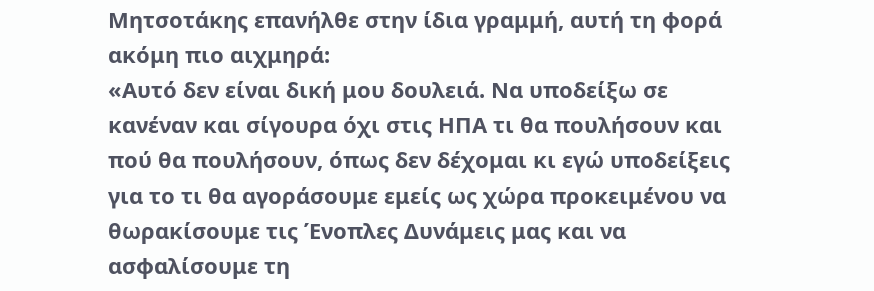Μητσοτάκης επανήλθε στην ίδια γραμμή, αυτή τη φορά ακόμη πιο αιχμηρά:
«Αυτό δεν είναι δική μου δουλειά. Να υποδείξω σε κανέναν και σίγουρα όχι στις ΗΠΑ τι θα πουλήσουν και πού θα πουλήσουν, όπως δεν δέχομαι κι εγώ υποδείξεις για το τι θα αγοράσουμε εμείς ως χώρα προκειμένου να θωρακίσουμε τις Ένοπλες Δυνάμεις μας και να ασφαλίσουμε τη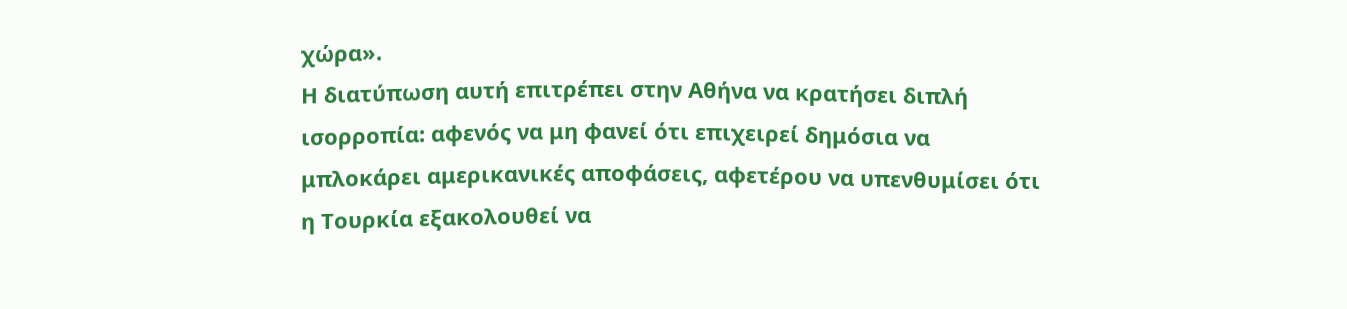χώρα».
Η διατύπωση αυτή επιτρέπει στην Αθήνα να κρατήσει διπλή ισορροπία: αφενός να μη φανεί ότι επιχειρεί δημόσια να μπλοκάρει αμερικανικές αποφάσεις, αφετέρου να υπενθυμίσει ότι η Τουρκία εξακολουθεί να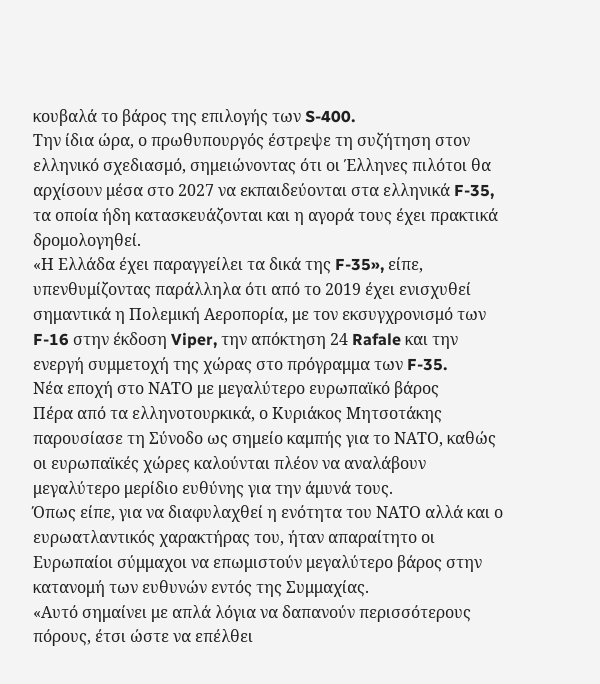κουβαλά το βάρος της επιλογής των S-400.
Την ίδια ώρα, ο πρωθυπουργός έστρεψε τη συζήτηση στον ελληνικό σχεδιασμό, σημειώνοντας ότι οι Έλληνες πιλότοι θα αρχίσουν μέσα στο 2027 να εκπαιδεύονται στα ελληνικά F-35, τα οποία ήδη κατασκευάζονται και η αγορά τους έχει πρακτικά δρομολογηθεί.
«Η Ελλάδα έχει παραγγείλει τα δικά της F-35», είπε, υπενθυμίζοντας παράλληλα ότι από το 2019 έχει ενισχυθεί σημαντικά η Πολεμική Αεροπορία, με τον εκσυγχρονισμό των F-16 στην έκδοση Viper, την απόκτηση 24 Rafale και την ενεργή συμμετοχή της χώρας στο πρόγραμμα των F-35.
Νέα εποχή στο ΝΑΤΟ με μεγαλύτερο ευρωπαϊκό βάρος
Πέρα από τα ελληνοτουρκικά, ο Κυριάκος Μητσοτάκης παρουσίασε τη Σύνοδο ως σημείο καμπής για το ΝΑΤΟ, καθώς οι ευρωπαϊκές χώρες καλούνται πλέον να αναλάβουν μεγαλύτερο μερίδιο ευθύνης για την άμυνά τους.
Όπως είπε, για να διαφυλαχθεί η ενότητα του ΝΑΤΟ αλλά και ο ευρωατλαντικός χαρακτήρας του, ήταν απαραίτητο οι Ευρωπαίοι σύμμαχοι να επωμιστούν μεγαλύτερο βάρος στην κατανομή των ευθυνών εντός της Συμμαχίας.
«Αυτό σημαίνει με απλά λόγια να δαπανούν περισσότερους πόρους, έτσι ώστε να επέλθει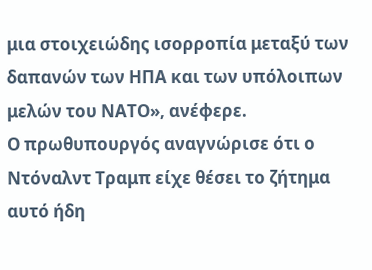μια στοιχειώδης ισορροπία μεταξύ των δαπανών των ΗΠΑ και των υπόλοιπων μελών του ΝΑΤΟ», ανέφερε.
Ο πρωθυπουργός αναγνώρισε ότι ο Ντόναλντ Τραμπ είχε θέσει το ζήτημα αυτό ήδη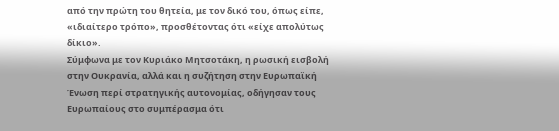από την πρώτη του θητεία, με τον δικό του, όπως είπε, «ιδιαίτερο τρόπο», προσθέτοντας ότι «είχε απολύτως δίκιο».
Σύμφωνα με τον Κυριάκο Μητσοτάκη, η ρωσική εισβολή στην Ουκρανία, αλλά και η συζήτηση στην Ευρωπαϊκή Ένωση περί στρατηγικής αυτονομίας, οδήγησαν τους Ευρωπαίους στο συμπέρασμα ότι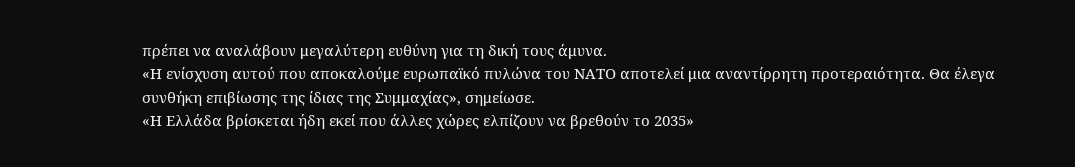πρέπει να αναλάβουν μεγαλύτερη ευθύνη για τη δική τους άμυνα.
«Η ενίσχυση αυτού που αποκαλούμε ευρωπαϊκό πυλώνα του ΝΑΤΟ αποτελεί μια αναντίρρητη προτεραιότητα. Θα έλεγα συνθήκη επιβίωσης της ίδιας της Συμμαχίας», σημείωσε.
«Η Ελλάδα βρίσκεται ήδη εκεί που άλλες χώρες ελπίζουν να βρεθούν το 2035»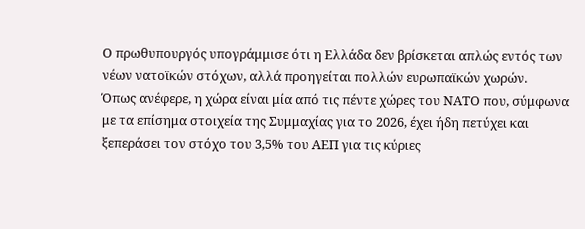Ο πρωθυπουργός υπογράμμισε ότι η Ελλάδα δεν βρίσκεται απλώς εντός των νέων νατοϊκών στόχων, αλλά προηγείται πολλών ευρωπαϊκών χωρών.
Όπως ανέφερε, η χώρα είναι μία από τις πέντε χώρες του ΝΑΤΟ που, σύμφωνα με τα επίσημα στοιχεία της Συμμαχίας για το 2026, έχει ήδη πετύχει και ξεπεράσει τον στόχο του 3,5% του ΑΕΠ για τις κύριες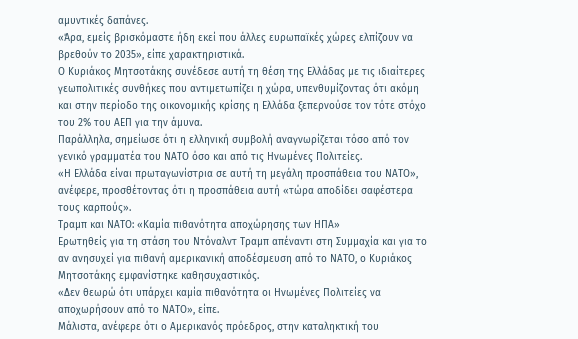αμυντικές δαπάνες.
«Άρα, εμείς βρισκόμαστε ήδη εκεί που άλλες ευρωπαϊκές χώρες ελπίζουν να βρεθούν το 2035», είπε χαρακτηριστικά.
Ο Κυριάκος Μητσοτάκης συνέδεσε αυτή τη θέση της Ελλάδας με τις ιδιαίτερες γεωπολιτικές συνθήκες που αντιμετωπίζει η χώρα, υπενθυμίζοντας ότι ακόμη και στην περίοδο της οικονομικής κρίσης η Ελλάδα ξεπερνούσε τον τότε στόχο του 2% του ΑΕΠ για την άμυνα.
Παράλληλα, σημείωσε ότι η ελληνική συμβολή αναγνωρίζεται τόσο από τον γενικό γραμματέα του ΝΑΤΟ όσο και από τις Ηνωμένες Πολιτείες.
«Η Ελλάδα είναι πρωταγωνίστρια σε αυτή τη μεγάλη προσπάθεια του ΝΑΤΟ», ανέφερε, προσθέτοντας ότι η προσπάθεια αυτή «τώρα αποδίδει σαφέστερα τους καρπούς».
Τραμπ και ΝΑΤΟ: «Καμία πιθανότητα αποχώρησης των ΗΠΑ»
Ερωτηθείς για τη στάση του Ντόναλντ Τραμπ απέναντι στη Συμμαχία και για το αν ανησυχεί για πιθανή αμερικανική αποδέσμευση από το ΝΑΤΟ, ο Κυριάκος Μητσοτάκης εμφανίστηκε καθησυχαστικός.
«Δεν θεωρώ ότι υπάρχει καμία πιθανότητα οι Ηνωμένες Πολιτείες να αποχωρήσουν από το ΝΑΤΟ», είπε.
Μάλιστα, ανέφερε ότι ο Αμερικανός πρόεδρος, στην καταληκτική του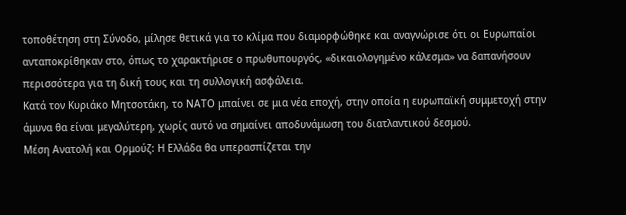τοποθέτηση στη Σύνοδο, μίλησε θετικά για το κλίμα που διαμορφώθηκε και αναγνώρισε ότι οι Ευρωπαίοι ανταποκρίθηκαν στο, όπως το χαρακτήρισε ο πρωθυπουργός, «δικαιολογημένο κάλεσμα» να δαπανήσουν περισσότερα για τη δική τους και τη συλλογική ασφάλεια.
Κατά τον Κυριάκο Μητσοτάκη, το ΝΑΤΟ μπαίνει σε μια νέα εποχή, στην οποία η ευρωπαϊκή συμμετοχή στην άμυνα θα είναι μεγαλύτερη, χωρίς αυτό να σημαίνει αποδυνάμωση του διατλαντικού δεσμού.
Μέση Ανατολή και Ορμούζ: Η Ελλάδα θα υπερασπίζεται την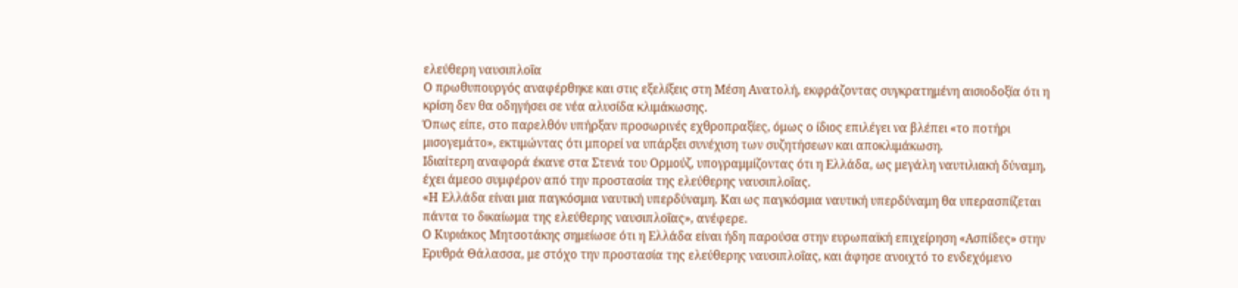ελεύθερη ναυσιπλοΐα
Ο πρωθυπουργός αναφέρθηκε και στις εξελίξεις στη Μέση Ανατολή, εκφράζοντας συγκρατημένη αισιοδοξία ότι η κρίση δεν θα οδηγήσει σε νέα αλυσίδα κλιμάκωσης.
Όπως είπε, στο παρελθόν υπήρξαν προσωρινές εχθροπραξίες, όμως ο ίδιος επιλέγει να βλέπει «το ποτήρι μισογεμάτο», εκτιμώντας ότι μπορεί να υπάρξει συνέχιση των συζητήσεων και αποκλιμάκωση.
Ιδιαίτερη αναφορά έκανε στα Στενά του Ορμούζ, υπογραμμίζοντας ότι η Ελλάδα, ως μεγάλη ναυτιλιακή δύναμη, έχει άμεσο συμφέρον από την προστασία της ελεύθερης ναυσιπλοΐας.
«Η Ελλάδα είναι μια παγκόσμια ναυτική υπερδύναμη. Και ως παγκόσμια ναυτική υπερδύναμη θα υπερασπίζεται πάντα το δικαίωμα της ελεύθερης ναυσιπλοΐας», ανέφερε.
Ο Κυριάκος Μητσοτάκης σημείωσε ότι η Ελλάδα είναι ήδη παρούσα στην ευρωπαϊκή επιχείρηση «Ασπίδες» στην Ερυθρά Θάλασσα, με στόχο την προστασία της ελεύθερης ναυσιπλοΐας, και άφησε ανοιχτό το ενδεχόμενο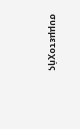συμμετοχής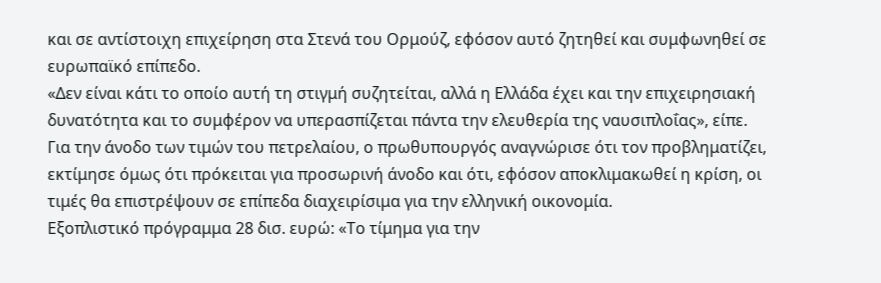και σε αντίστοιχη επιχείρηση στα Στενά του Ορμούζ, εφόσον αυτό ζητηθεί και συμφωνηθεί σε ευρωπαϊκό επίπεδο.
«Δεν είναι κάτι το οποίο αυτή τη στιγμή συζητείται, αλλά η Ελλάδα έχει και την επιχειρησιακή δυνατότητα και το συμφέρον να υπερασπίζεται πάντα την ελευθερία της ναυσιπλοΐας», είπε.
Για την άνοδο των τιμών του πετρελαίου, ο πρωθυπουργός αναγνώρισε ότι τον προβληματίζει, εκτίμησε όμως ότι πρόκειται για προσωρινή άνοδο και ότι, εφόσον αποκλιμακωθεί η κρίση, οι τιμές θα επιστρέψουν σε επίπεδα διαχειρίσιμα για την ελληνική οικονομία.
Εξοπλιστικό πρόγραμμα 28 δισ. ευρώ: «Το τίμημα για την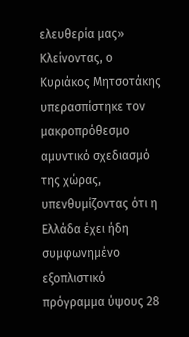ελευθερία μας»
Κλείνοντας, ο Κυριάκος Μητσοτάκης υπερασπίστηκε τον μακροπρόθεσμο αμυντικό σχεδιασμό της χώρας, υπενθυμίζοντας ότι η Ελλάδα έχει ήδη συμφωνημένο εξοπλιστικό πρόγραμμα ύψους 28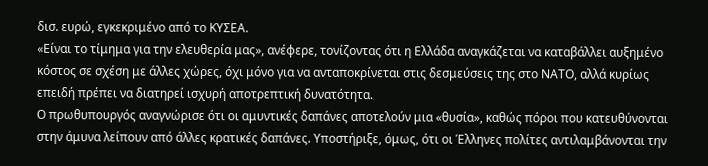δισ. ευρώ, εγκεκριμένο από το ΚΥΣΕΑ.
«Είναι το τίμημα για την ελευθερία μας», ανέφερε, τονίζοντας ότι η Ελλάδα αναγκάζεται να καταβάλλει αυξημένο κόστος σε σχέση με άλλες χώρες, όχι μόνο για να ανταποκρίνεται στις δεσμεύσεις της στο ΝΑΤΟ, αλλά κυρίως επειδή πρέπει να διατηρεί ισχυρή αποτρεπτική δυνατότητα.
Ο πρωθυπουργός αναγνώρισε ότι οι αμυντικές δαπάνες αποτελούν μια «θυσία», καθώς πόροι που κατευθύνονται στην άμυνα λείπουν από άλλες κρατικές δαπάνες. Υποστήριξε, όμως, ότι οι Έλληνες πολίτες αντιλαμβάνονται την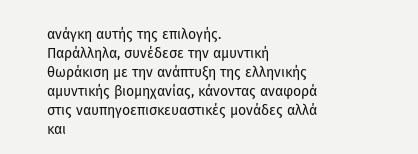ανάγκη αυτής της επιλογής.
Παράλληλα, συνέδεσε την αμυντική θωράκιση με την ανάπτυξη της ελληνικής αμυντικής βιομηχανίας, κάνοντας αναφορά στις ναυπηγοεπισκευαστικές μονάδες αλλά και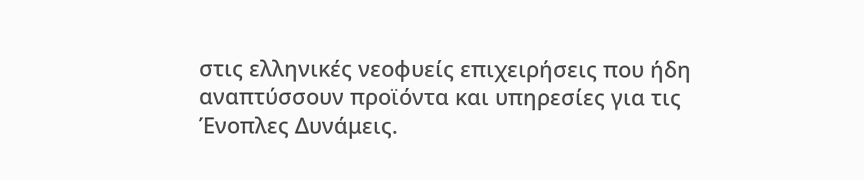στις ελληνικές νεοφυείς επιχειρήσεις που ήδη αναπτύσσουν προϊόντα και υπηρεσίες για τις Ένοπλες Δυνάμεις.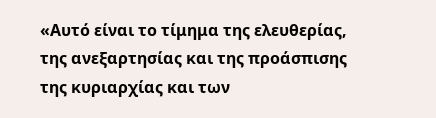«Αυτό είναι το τίμημα της ελευθερίας, της ανεξαρτησίας και της προάσπισης της κυριαρχίας και των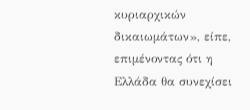κυριαρχικών δικαιωμάτων», είπε, επιμένοντας ότι η Ελλάδα θα συνεχίσει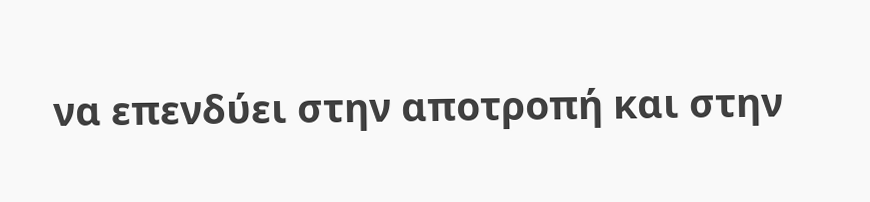να επενδύει στην αποτροπή και στην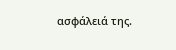ασφάλειά της.